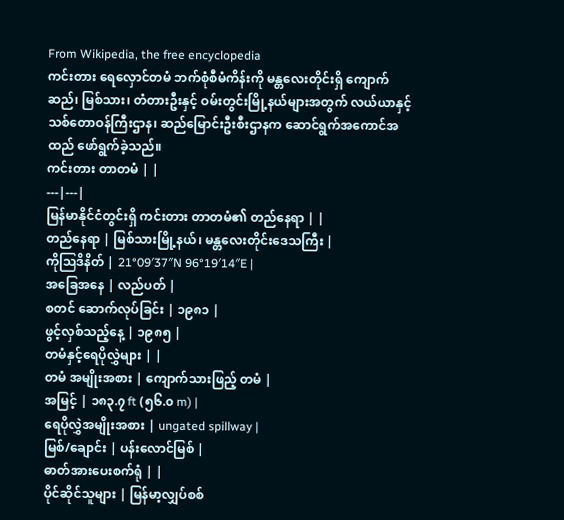From Wikipedia, the free encyclopedia
ကင်းတား ရေလှောင်တမံ ဘက်စုံစီမံကိန်းကို မန္တလေးတိုင်းရှိ ကျောက်ဆည်၊ မြစ်သား၊ တံတားဦးနှင့် ဝမ်းတွင်းမြို့နယ်များအတွက် လယ်ယာနှင့် သစ်တောဝန်ကြီးဌာန၊ ဆည်မြောင်းဦးစီးဌာနက ဆောင်ရွက်အကောင်အထည် ဖော်ရွက်ခဲ့သည်။
ကင်းတား တာတမံ | |
---|---|
မြန်မာနိုင်ငံတွင်းရှိ ကင်းတား တာတမံ၏ တည်နေရာ | |
တည်နေရာ | မြစ်သားမြို့နယ်၊ မန္တလေးတိုင်းဒေသကြီး |
ကိုဩဒိနိတ် | 21°09′37″N 96°19′14″E |
အခြေအနေ | လည်ပတ် |
စတင် ဆောက်လုပ်ခြင်း | ၁၉၈၁ |
ဖွင့်လှစ်သည့်နေ့ | ၁၉၈၅ |
တမံနှင့်ရေပိုလွှဲများ | |
တမံ အမျိုးအစား | ကျောက်သားဖြည့် တမံ |
အမြင့် | ၁၈၃.၇ ft (၅၆.၀ m) |
ရေပိုလွှဲအမျိုးအစား | ungated spillway |
မြစ်/ချောင်း | ပန်းလောင်မြစ် |
ဓာတ်အားပေးစက်ရုံ | |
ပိုင်ဆိုင်သူများ | မြန်မာ့လျှပ်စစ်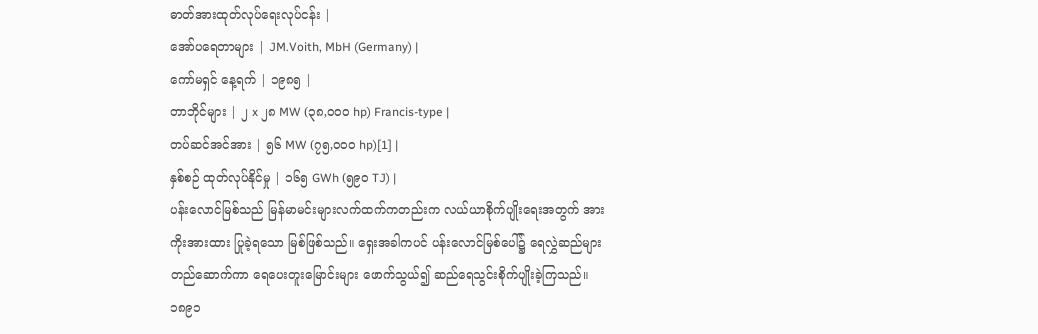ဓာတ်အားထုတ်လုပ်ရေးလုပ်ငန်း |
အော်ပရေတာများ | JM.Voith, MbH (Germany) |
ကော်မရှင် နေ့ရက် | ၁၉၈၅ |
တာဘိုင်များ | ၂ x ၂၈ MW (၃၈,၀၀၀ hp) Francis-type |
တပ်ဆင်အင်အား | ၅၆ MW (၇၅,၀၀၀ hp)[1] |
နှစ်စဉ် ထုတ်လုပ်နိုင်မှု | ၁၆၅ GWh (၅၉၀ TJ) |
ပန်းလောင်မြစ်သည် မြန်မာမင်းများလက်ထက်ကတည်းက လယ်ယာစိုက်ပျိုးရေးအတွက် အားကိုးအားထား ပြုခဲ့ရသော မြစ်ဖြစ်သည်။ ရှေးအခါကပင် ပန်းလောင်မြစ်ပေါ်၌ ရေလွှဲဆည်များ တည်ဆောက်ကာ ရေပေးတူးမြောင်းများ ဖောက်သွယ်၍ ဆည်ရေသွင်းစိုက်ပျိုးခဲ့ကြသည်။၁၈၉၁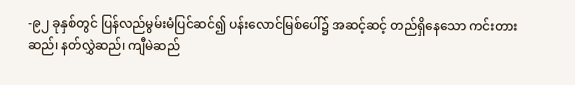-၉၂ ခုနှစ်တွင် ပြန်လည်မွမ်းမံပြင်ဆင်၍ ပန်းလောင်မြစ်ပေါ်၌ အဆင့်ဆင့် တည်ရှိနေသော ကင်းတားဆည်၊ နတ်လွှဲဆည်၊ ကျီမဲဆည်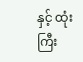နှင့် ထုံးကြီး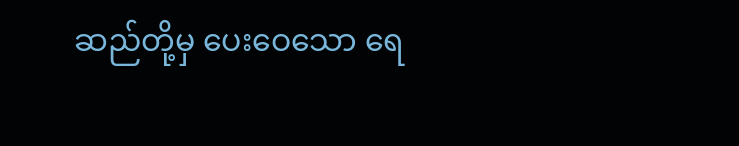ဆည်တို့မှ ပေးဝေသော ရေ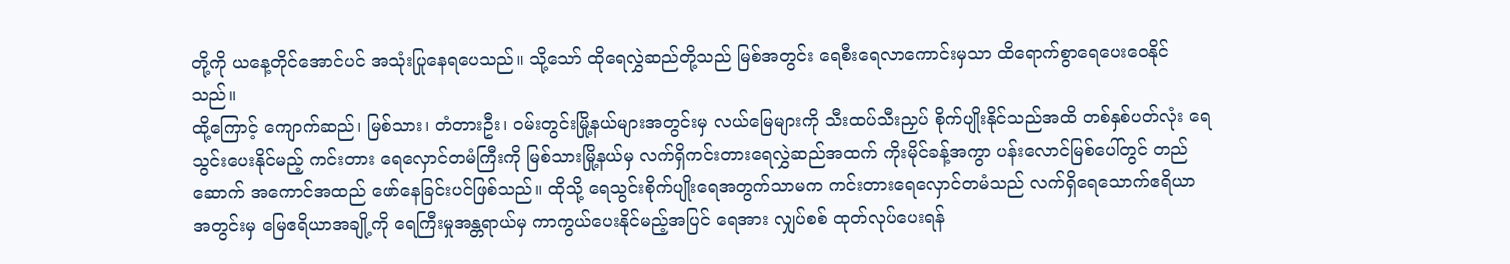တို့ကို ယနေ့တိုင်အောင်ပင် အသုံးပြုနေရပေသည်။ သို့သော် ထိုရေလွှဲဆည်တို့သည် မြစ်အတွင်း ရေစီးရေလာကောင်းမှသာ ထိရောက်စွာရေပေးဝေနိုင်သည်။
ထို့ကြောင့် ကျောက်ဆည်၊ မြစ်သား၊ တံတားဦး၊ ဝမ်းတွင်းမြို့နယ်များအတွင်းမှ လယ်မြေများကို သီးထပ်သီးညှပ် စိုက်ပျိုးနိုင်သည်အထိ တစ်နှစ်ပတ်လုံး ရေသွင်းပေးနိုင်မည့် ကင်းတား ရေလှောင်တမံကြီးကို မြစ်သားမြို့နယ်မှ လက်ရှိကင်းတားရေလွှဲဆည်အထက် ကိုးမိုင်ခန့်အကွာ ပန်းလောင်မြစ်ပေါ်တွင် တည်ဆောက် အကောင်အထည် ဖော်နေခြင်းပင်ဖြစ်သည်။ ထိုသို့ ရေသွင်းစိုက်ပျိုးရေအတွက်သာမက ကင်းတားရေလှောင်တမံသည် လက်ရှိရေသောက်ဧရိယာအတွင်းမှ မြေဧရိယာအချို့ကို ရေကြီးမှုအန္တရာယ်မှ ကာကွယ်ပေးနိုင်မည့်အပြင် ရေအား လျှပ်စစ် ထုတ်လုပ်ပေးရန်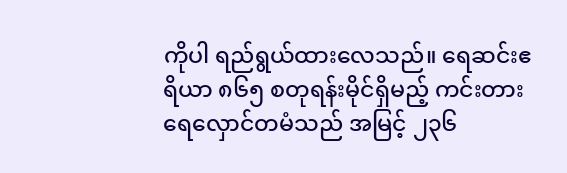ကိုပါ ရည်ရွယ်ထားလေသည်။ ရေဆင်းဧရိယာ ၈၆၅ စတုရန်းမိုင်ရှိမည့် ကင်းတား ရေလှောင်တမံသည် အမြင့် ၂၃၆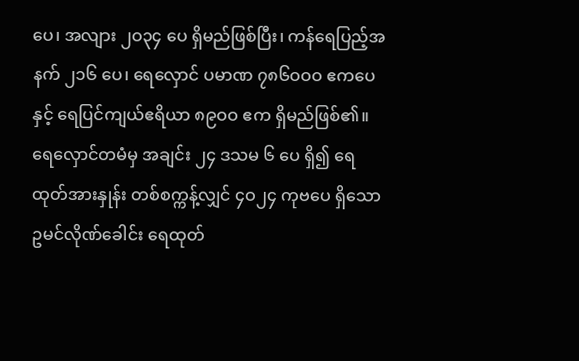ပေ၊ အလျား ၂ဝ၃၄ ပေ ရှိမည်ဖြစ်ပြီး၊ ကန်ရေပြည့်အနက် ၂၁၆ ပေ၊ ရေလှောင် ပမာဏ ၇၈၆ဝဝဝ ဧကပေနှင့် ရေပြင်ကျယ်ဧရိယာ ၈၉ဝဝ ဧက ရှိမည်ဖြစ်၏။ ရေလှောင်တမံမှ အချင်း ၂၄ ဒသမ ၆ ပေ ရှိ၍ ရေထုတ်အားနှုန်း တစ်စက္ကန့်လျှင် ၄ဝ၂၄ ကုဗပေ ရှိသော ဥမင်လိုဏ်ခေါင်း ရေထုတ်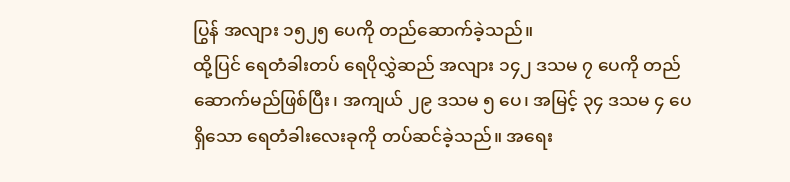ပြွန် အလျား ၁၅၂၅ ပေကို တည်ဆောက်ခဲ့သည်။
ထို့ပြင် ရေတံခါးတပ် ရေပိုလွှဲဆည် အလျား ၁၄၂ ဒသမ ၇ ပေကို တည်ဆောက်မည်ဖြစ်ပြီး၊ အကျယ် ၂၉ ဒသမ ၅ ပေ၊ အမြင့် ၃၄ ဒသမ ၄ ပေရှိသော ရေတံခါးလေးခုကို တပ်ဆင်ခဲ့သည်။ အရေး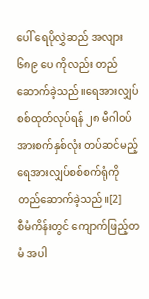ပေါ် ရေပိုလွှဲဆည် အလျား ၆၈၉ ပေ ကိုလည်း တည်ဆောက်ခဲ့သည်။ရေအားလျှပ်စစ်ထုတ်လုပ်ရန် ၂၈ မီဂါဝပ်အားစက်နှစ်လုံး တပ်ဆင်မည့် ရေအားလျှပ်စစ်စက်ရုံကို တည်ဆောက်ခဲ့သည်။[2]
စီမံကိန်းတွင် ကျောက်ဖြည့်တမံ အပါ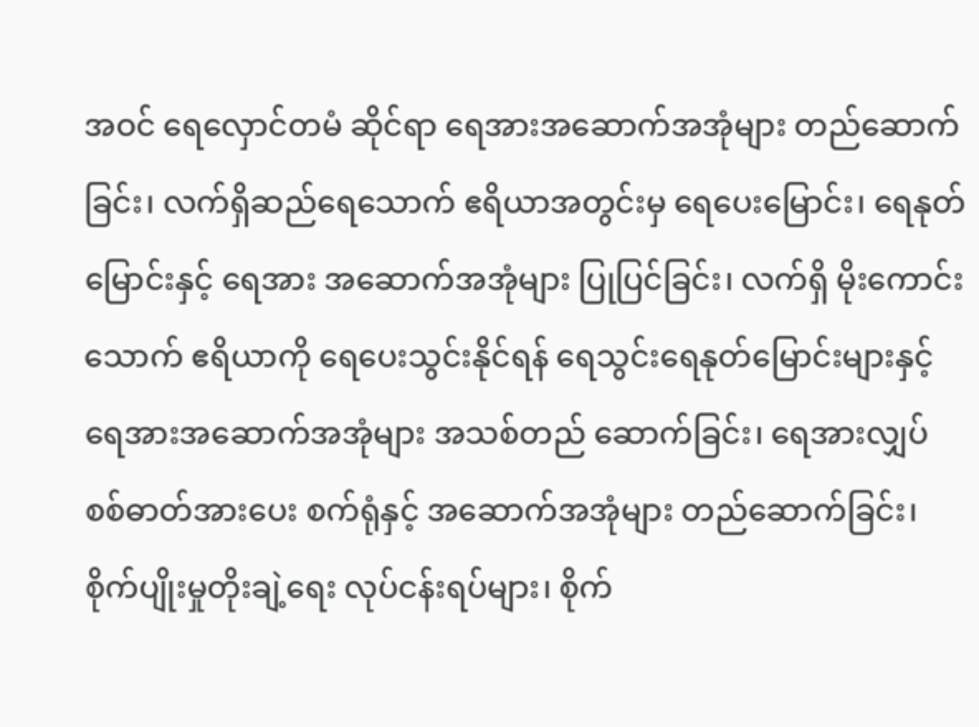အဝင် ရေလှောင်တမံ ဆိုင်ရာ ရေအားအဆောက်အအုံများ တည်ဆောက်ခြင်း၊ လက်ရှိဆည်ရေသောက် ဧရိယာအတွင်းမှ ရေပေးမြောင်း၊ ရေနုတ် မြောင်းနှင့် ရေအား အဆောက်အအုံများ ပြုပြင်ခြင်း၊ လက်ရှိ မိုးကောင်းသောက် ဧရိယာကို ရေပေးသွင်းနိုင်ရန် ရေသွင်းရေနုတ်မြောင်းများနှင့် ရေအားအဆောက်အအုံများ အသစ်တည် ဆောက်ခြင်း၊ ရေအားလျှပ်စစ်ဓာတ်အားပေး စက်ရုံနှင့် အဆောက်အအုံများ တည်ဆောက်ခြင်း၊ စိုက်ပျိုးမှုတိုးချဲ့ရေး လုပ်ငန်းရပ်များ၊ စိုက်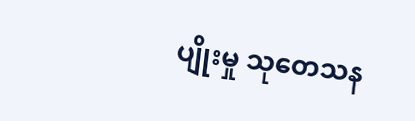ပျိုးမှု သုတေသန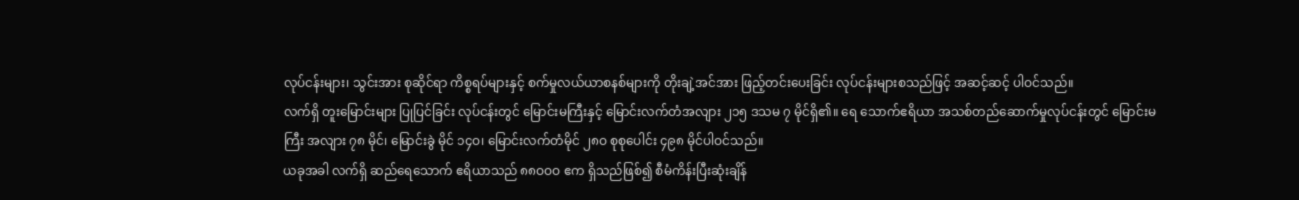လုပ်ငန်းများ၊ သွင်းအား စုဆိုင်ရာ ကိစ္စရပ်များနှင့် စက်မှုလယ်ယာစနစ်များကို တိုးချဲ့အင်အား ဖြည့်တင်းပေးခြင်း လုပ်ငန်းများစသည်ဖြင့် အဆင့်ဆင့် ပါဝင်သည်။
လက်ရှိ တူးမြောင်းများ ပြုပြင်ခြင်း လုပ်ငန်းတွင် မြောင်းမကြီးနှင့် မြောင်းလက်တံအလျား ၂၁၅ ဒသမ ၇ မိုင်ရှိ၏။ ရေ သောက်ဧရိယာ အသစ်တည်ဆောက်မှုလုပ်ငန်းတွင် မြောင်းမကြီး အလျား ၇၈ မိုင်၊ မြောင်းခွဲ မိုင် ၁၄ဝ၊ မြောင်းလက်တံမိုင် ၂၈ဝ စုစုပေါင်း ၄၉၈ မိုင်ပါဝင်သည်။
ယခုအခါ လက်ရှိ ဆည်ရေသောက် ဧရိယာသည် ၈၈ဝဝဝ ဧက ရှိသည်ဖြစ်၍ စီမံကိန်းပြီးဆုံးချိန်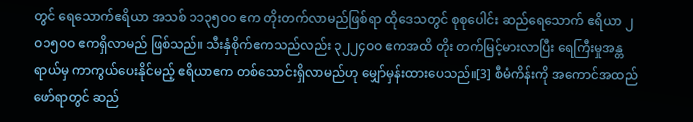တွင် ရေသောက်ဧရိယာ အသစ် ၁၁၃၅ဝဝ ဧက တိုးတက်လာမည်ဖြစ်ရာ ထိုဒေသတွင် စုစုပေါင်း ဆည်ရေသောက် ဧရိယာ ၂ဝ၁၅ဝဝ ဧကရှိလာမည် ဖြစ်သည်။ သီးနှံစိုက်ဧကသည်လည်း ၃၂၂၄ဝဝ ဧကအထိ တိုး တက်မြင့်မားလာပြီး ရေကြီးမှုအန္တရာယ်မှ ကာကွယ်ပေးနိုင်မည့် ဧရိယာဧက တစ်သောင်းရှိလာမည်ဟု မျှော်မှန်းထားပေသည်။[3] စီမံကိန်းကို အကောင်အထည်ဖော်ရာတွင် ဆည်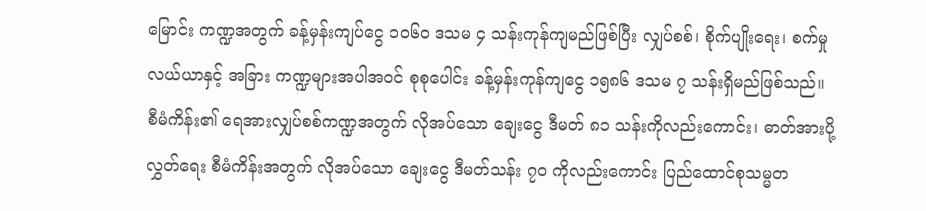မြောင်း ကဏ္ဍအတွက် ခန့်မှန်းကျပ်ငွေ ၁ဝ၆ဝ ဒသမ ၄ သန်းကုန်ကျမည်ဖြစ်ပြီး လျှပ်စစ်၊ စိုက်ပျိုးရေး၊ စက်မှုလယ်ယာနှင့် အခြား ကဏ္ဍများအပါအဝင် စုစုပေါင်း ခန့်မှန်းကုန်ကျငွေ ၁၅၈၆ ဒသမ ၇ သန်းရှိမည်ဖြစ်သည်။
စီမံကိန်း၏ ရေအားလျှပ်စစ်ကဏ္ဍအတွက် လိုအပ်သော ချေးငွေ ဒီမတ် ၈၁ သန်းကိုလည်းကောင်း၊ ဓာတ်အားပို့လွှတ်ရေး စီမံကိန်းအတွက် လိုအပ်သော ချေးငွေ ဒီမတ်သန်း ၇ဝ ကိုလည်းကောင်း ပြည်ထောင်စုသမ္မတ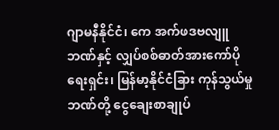ဂျာမနီနိုင်ငံ၊ ကေ အက်ဖဒဗလျူဘဏ်နှင့် လျှပ်စစ်ဓာတ်အားကော်ပိုရေးရှင်း၊ မြန်မာ့နိုင်ငံခြား ကုန်သွယ်မှုဘဏ်တို့ ငွေချေးစာချုပ်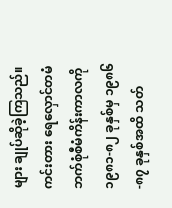များ ချုပ်ဆိုခဲ့ကြသည်။ ကင်းတား ရေလှောင်တမံ ဘက်စုံစီမံကိန်းကာလကို ၁၉၈၁-၈၂ ခုနှစ်မှ ၁၉၈၆-၈၇ ခုနှစ်အထိ သတ်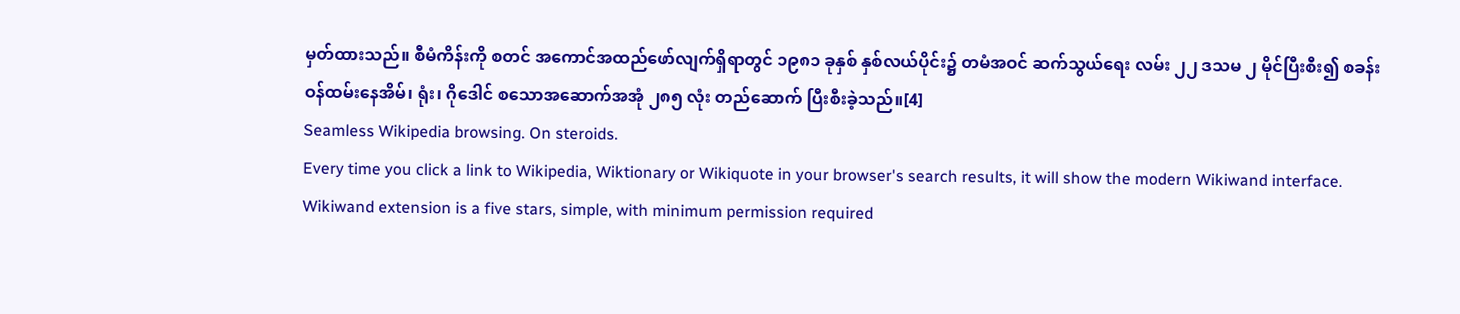မှတ်ထားသည်။ စီမံကိန်းကို စတင် အကောင်အထည်ဖော်လျက်ရှိရာတွင် ၁၉၈၁ ခုနှစ် နှစ်လယ်ပိုင်း၌ တမံအဝင် ဆက်သွယ်ရေး လမ်း ၂၂ ဒသမ ၂ မိုင်ပြီးစီး၍ စခန်းဝန်ထမ်းနေအိမ်၊ ရုံး၊ ဂိုဒေါင် စသောအဆောက်အအုံ ၂၈၅ လုံး တည်ဆောက် ပြီးစီးခဲ့သည်။[4]
Seamless Wikipedia browsing. On steroids.
Every time you click a link to Wikipedia, Wiktionary or Wikiquote in your browser's search results, it will show the modern Wikiwand interface.
Wikiwand extension is a five stars, simple, with minimum permission required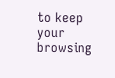to keep your browsing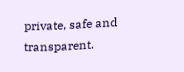private, safe and transparent.